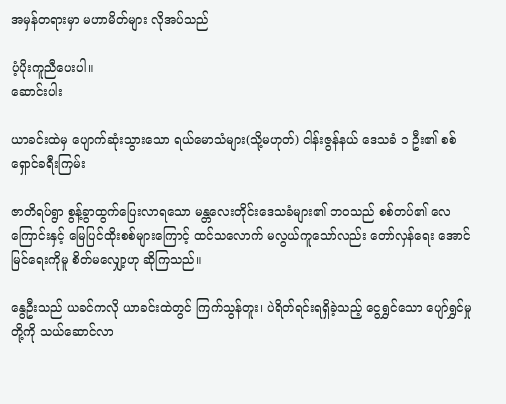အမှန်တရားမှာ မဟာမိတ်များ လိုအပ်သည်

ပံ့ပိုးကူညီပေးပါ။
ဆောင်းပါး

ယာခင်းထဲမှ ပျောက်ဆုံးသွားသော ရယ်မောသံများ(သို့မဟုတ်) ငါန်းဇွန်နယ် ဒေသခံ ၁ ဦး၏ စစ်ရှောင်ခရီးကြမ်း

ဇာတိရပ်ရွာ စွန့်ခွာထွက်ပြေးလာရသော မန္တလေးတိုင်းဒေသခံများ၏ ဘဝသည် စစ်တပ်၏ လေကြောင်းနှင့် မြေပြင်ထိုးစစ်များကြောင့် ထင်သလောက် မလွယ်ကူသော်လည်း တော်လှန်ရေး အောင်မြင်ရေးကိုမူ စိတ်မလျှော့ဟု ဆိုကြသည်။

နွေဦးသည် ယခင်ကလို ယာခင်းထဲတွင် ကြက်သွန်တူး၊ ပဲရိတ်ရင်းရရှိခဲ့သည့် ငွေရွှင်သော ပျော်ရွှင်မှုတို့ကို သယ်ဆောင်လာ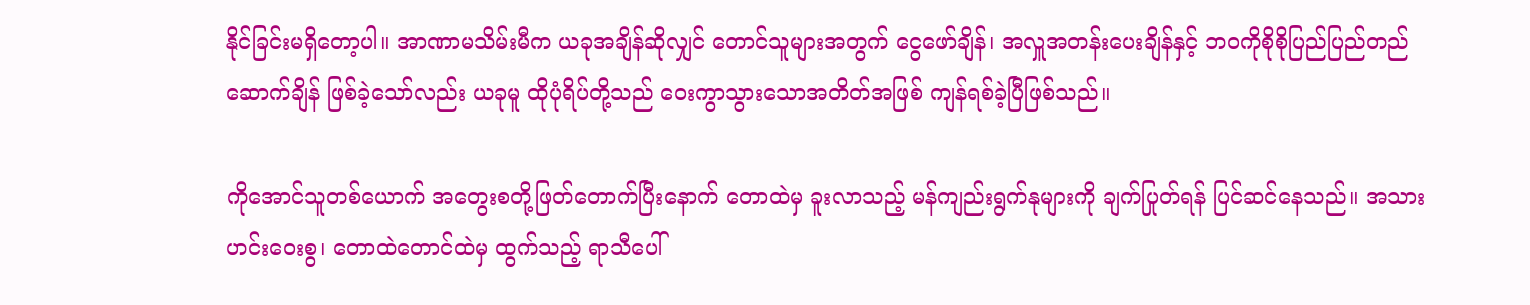နိုင်ခြင်းမရှိတော့ပါ။ အာဏာမသိမ်းမီက ယခုအချိန်ဆိုလျှင် တောင်သူများအတွက် ငွေဖော်ချိန်၊ အလှူအတန်းပေးချိန်နှင့် ဘဝကိုစိုစိုပြည်ပြည်တည်ဆောက်ချိန် ဖြစ်ခဲ့သော်လည်း ယခုမူ ထိုပုံရိပ်တို့သည် ဝေးကွာသွားသောအတိတ်အဖြစ် ကျန်ရစ်ခဲ့ပြီဖြစ်သည်။

ကိုအောင်သူတစ်ယောက် အတွေးစတို့ဖြတ်တောက်ပြီးနောက် တောထဲမှ ခူးလာသည့် မန်ကျည်းရွက်နုများကို ချက်ပြုတ်ရန် ပြင်ဆင်နေသည်။ အသားဟင်းဝေးစွ၊ တောထဲတောင်ထဲမှ ထွက်သည့် ရာသီပေါ်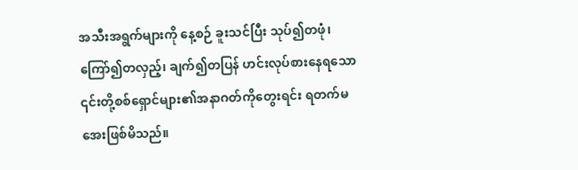အသီးအရွက်များကို နေ့စဉ် ခူးသင်ပြီး သုပ်၍တဖုံ၊ကြော်၍တလှည့်၊ ချက်၍တပြန် ဟင်းလုပ်စားနေရသော ၎င်းတို့စစ်ရှောင်များ၏အနာဂတ်ကိုတွေးရင်း ရတက်မအေးဖြစ်မိသည်။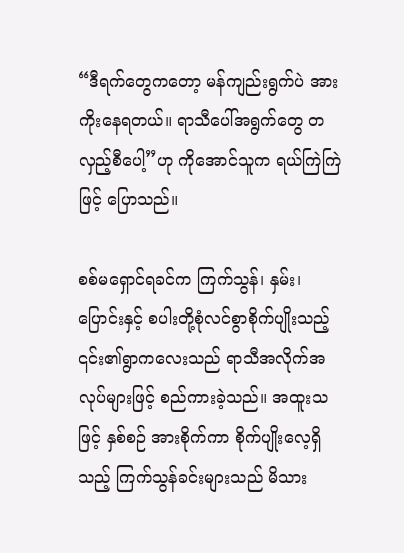“ဒီရက်တွေကတော့ မန်ကျည်းရွက်ပဲ အားကိုးနေရတယ်။ ရာသီပေါ်အရွက်တွေ တလှည့်စီပေါ့”ဟု ကိုအောင်သူက ရယ်ကြဲကြဲဖြင့် ပြောသည်။

စစ်မရှောင်ရခင်က ကြက်သွန်၊ နှမ်း၊ ပြောင်းနှင့် စပါးတို့စုံလင်စွာစိုက်ပျိုးသည့် ၎င်း၏ရွာကလေးသည် ရာသီအလိုက်အလုပ်များဖြင့် စည်ကားခဲ့သည်။ အထူးသဖြင့် နှစ်စဉ် အားစိုက်ကာ စိုက်ပျိုးလေ့ရှိသည့် ကြက်သွန်ခင်းများသည် မိသား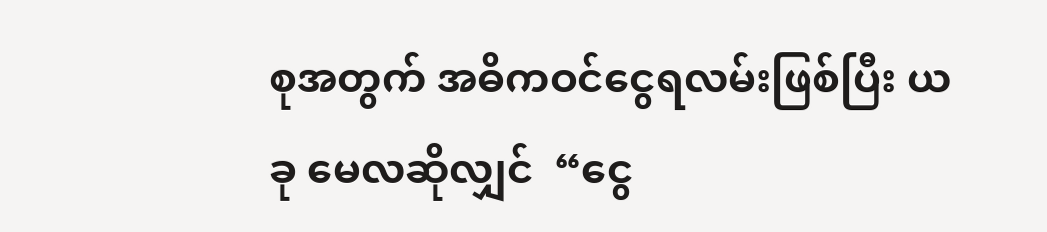စုအတွက် အဓိကဝင်ငွေရလမ်းဖြစ်ပြီး ယခု မေလဆိုလျှင်  “ငွေ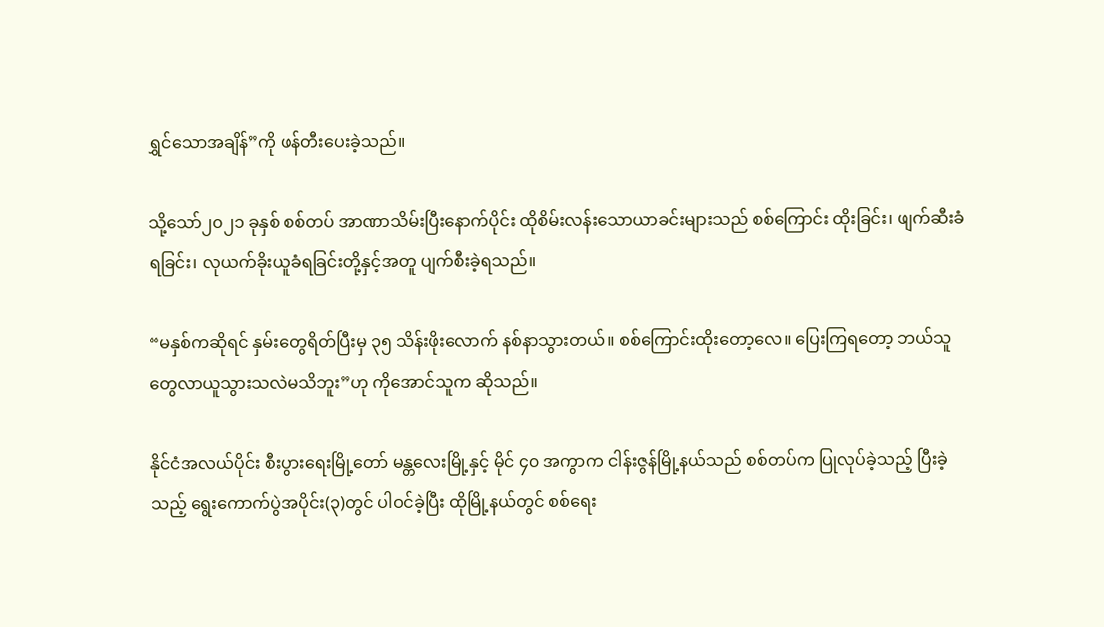ရွှင်သောအချိန်”ကို ဖန်တီးပေးခဲ့သည်။

သို့သော်၂၀၂၁ ခုနှစ် စစ်တပ် အာဏာသိမ်းပြီးနောက်ပိုင်း ထိုစိမ်းလန်းသောယာခင်းများသည် စစ်ကြောင်း ထိုးခြင်း၊ ဖျက်ဆီးခံရခြင်း၊ လုယက်ခိုးယူခံရခြင်းတို့နှင့်အတူ ပျက်စီးခဲ့ရသည်။

“မနှစ်ကဆိုရင် နှမ်းတွေရိတ်ပြီးမှ ၃၅ သိန်းဖိုးလောက် နစ်နာသွားတယ်။ စစ်ကြောင်းထိုးတော့လေ။ ပြေးကြရတော့ ဘယ်သူတွေလာယူသွားသလဲမသိဘူး”ဟု ကိုအောင်သူက ဆိုသည်။

နိုင်ငံအလယ်ပိုင်း စီးပွားရေးမြို့တော် မန္တလေးမြို့နှင့် မိုင် ၄၀ အကွာက ငါန်းဇွန်မြို့နယ်သည် စစ်တပ်က ပြုလုပ်ခဲ့သည့် ပြီးခဲ့သည့် ရွေးကောက်ပွဲအပိုင်း(၃)တွင် ပါဝင်ခဲ့ပြီး ထိုမြို့နယ်တွင် စစ်ရေး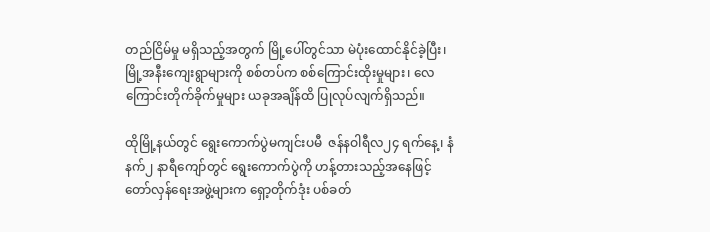တည်ငြိမ်မှု မရှိသည့်အတွက် မြို့ပေါ်တွင်သာ မဲပုံးထောင်နိုင်ခဲ့ပြီး၊ မြို့အနီးကျေးရွာများကို စစ်တပ်က စစ်ကြောင်းထိုးမှုများ၊ လေကြောင်းတိုက်ခိုက်မှုများ ယခုအချိန်ထိ ပြုလုပ်လျက်ရှိသည်။

ထိုမြို့နယ်တွင် ရွေးကောက်ပွဲမကျင်းပမီ  ဇန်နဝါရီလ၂၄ ရက်နေ့၊ နံနက်၂ နာရီကျော်တွင် ရွေးကောက်ပွဲကို ဟန့်တားသည့်အနေဖြင့် တော်လှန်ရေးအဖွဲ့များက ရှော့တိုက်ဒုံး ပစ်ခတ်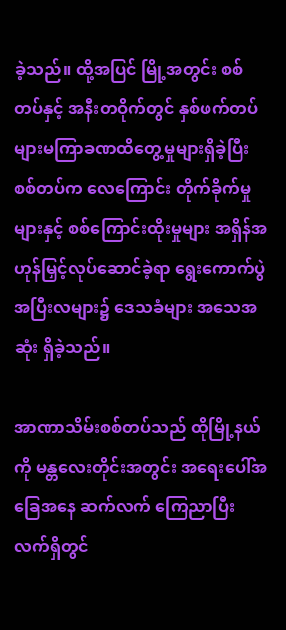ခဲ့သည်။ ထို့အပြင် မြို့အတွင်း စစ်တပ်နှင့် အနီးတဝိုက်တွင် နှစ်ဖက်တပ်များမကြာခဏထိတွေ့မှုများရှိခဲ့ပြီး စစ်တပ်က လေကြောင်း တိုက်ခိုက်မှုများနှင့် စစ်ကြောင်းထိုးမှုများ အရှိန်အဟုန်မြှင့်လုပ်ဆောင်ခဲ့ရာ ရွေးကောက်ပွဲအပြီးလများ၌ ဒေသခံများ အသေအဆုံး ရှိခဲ့သည်။

အာဏာသိမ်းစစ်တပ်သည် ထိုမြို့နယ်ကို မန္တလေးတိုင်းအတွင်း အရေးပေါ်အခြေအနေ ဆက်လက် ကြေညာပြီး လက်ရှိတွင်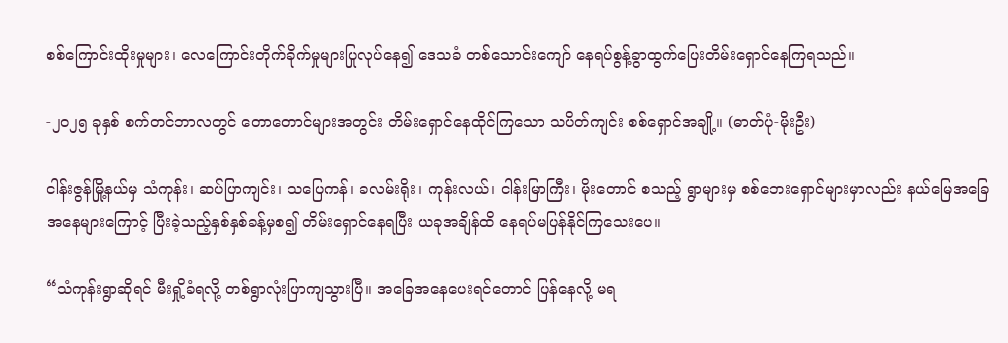စစ်ကြောင်းထိုးမှုများ၊ လေကြောင်းတိုက်ခိုက်မှုများပြုလုပ်နေ၍ ဒေသခံ တစ်သောင်းကျော် နေရပ်စွန့်ခွာထွက်ပြေးတိမ်းရှောင်နေကြရသည်။

-၂၀၂၅ ခုနှစ် စက်တင်ဘာလတွင် တောတောင်များအတွင်း တိမ်းရှောင်နေထိုင်ကြသော သပိတ်ကျင်း စစ်ရှောင်အချို့။ (ဓာတ်ပုံ-မိုးဦး)

ငါန်းဇွန်မြို့နယ်မှ သံကုန်း၊ ဆပ်ပြာကျင်း၊ သပြေကန်၊ ခလမ်းရိုး၊ ကုန်းလယ်၊ ငါန်းမြာကြီး၊ မိုးတောင် စသည့် ရွာများမှ စစ်ဘေးရှောင်များမှာလည်း နယ်မြေအခြေအနေများကြောင့် ပြီးခဲ့သည့်နှစ်နှစ်ခန့်မှစ၍ တိမ်းရှောင်နေရပြီး ယခုအချိန်ထိ နေရပ်မပြန်နိုင်ကြသေးပေ။

“သံကုန်းရွာဆိုရင် မီးရှို့ခံရလို့ တစ်ရွာလုံးပြာကျသွားပြီ။ အခြေအနေပေးရင်တောင် ပြန်နေလို့ မရ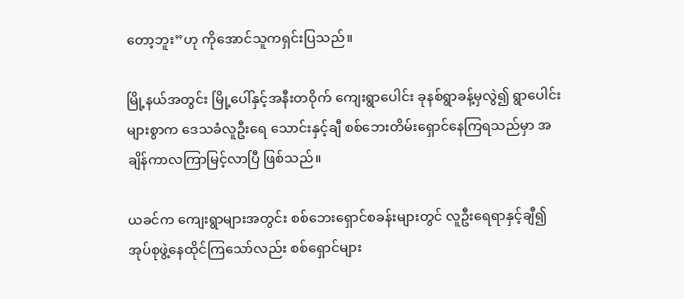တော့ဘူး”ဟု ကိုအောင်သူကရှင်းပြသည်။

မြို့နယ်အတွင်း မြို့ပေါ်နှင့်အနီးတဝိုက် ကျေးရွာပေါင်း ခုနစ်ရွာခန့်မှလွဲ၍ ရွာပေါင်းများစွာက ဒေသခံလူဦးရေ သောင်းနှင့်ချီ စစ်ဘေးတိမ်းရှောင်နေကြရသည်မှာ အချိန်ကာလကြာမြင့်လာပြီ ဖြစ်သည်။

ယခင်က ကျေးရွာများအတွင်း စစ်ဘေးရှောင်စခန်းများတွင် လူဦးရေရာနှင့်ချီ၍ အုပ်စုဖွဲ့နေထိုင်ကြသော်လည်း စစ်ရှောင်များ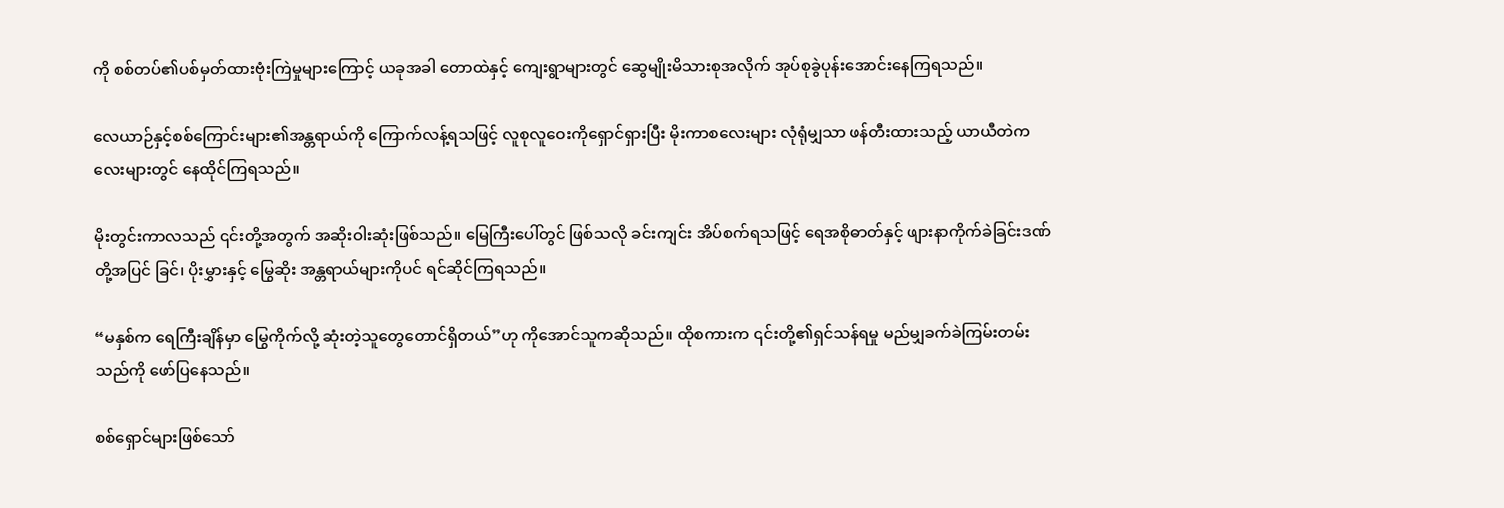ကို စစ်တပ်၏ပစ်မှတ်ထားဗုံးကြဲမှုများကြောင့် ယခုအခါ တောထဲနှင့် ကျေးရွာများတွင် ဆွေမျိုးမိသားစုအလိုက် အုပ်စုခွဲပုန်းအောင်းနေကြရသည်။

လေယာဉ်နှင့်စစ်ကြောင်းများ၏အန္တရာယ်ကို ကြောက်လန့်ရသဖြင့် လူစုလူဝေးကိုရှောင်ရှားပြီး မိုးကာစလေးများ လုံရုံမျှသာ ဖန်တီးထားသည့် ယာယီတဲကလေးများတွင် နေထိုင်ကြရသည်။

မိုးတွင်းကာလသည် ၎င်းတို့အတွက် အဆိုးဝါးဆုံးဖြစ်သည်။ မြေကြီးပေါ်တွင် ဖြစ်သလို ခင်းကျင်း အိပ်စက်ရသဖြင့် ရေအစိုဓာတ်နှင့် ဖျားနာကိုက်ခဲခြင်းဒဏ်တို့အပြင် ခြင်၊ ပိုးမွှားနှင့် မြွေဆိုး အန္တရာယ်များကိုပင် ရင်ဆိုင်ကြရသည်။

“မနှစ်က ရေကြီးချိန်မှာ မြွေကိုက်လို့ ဆုံးတဲ့သူတွေတောင်ရှိတယ်”ဟု ကိုအောင်သူကဆိုသည်။ ထိုစကားက ၎င်းတို့၏ရှင်သန်ရမှု မည်မျှခက်ခဲကြမ်းတမ်းသည်ကို ဖော်ပြနေသည်။

စစ်ရှောင်များဖြစ်သော်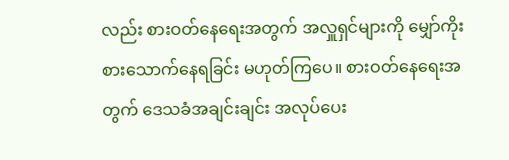လည်း စားဝတ်နေရေးအတွက် အလှူရှင်များကို မျှော်ကိုးစားသောက်နေရခြင်း မဟုတ်ကြပေ။ စားဝတ်နေရေးအတွက် ဒေသခံအချင်းချင်း အလုပ်ပေး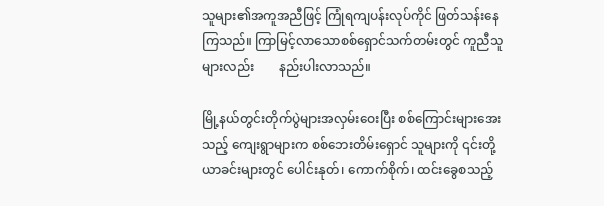သူများ၏အကူအညီဖြင့် ကြုံရကျပန်းလုပ်ကိုင် ဖြတ်သန်းနေကြသည်။ ကြာမြင့်လာသောစစ်ရှောင်သက်တမ်းတွင် ကူညီသူများလည်း        နည်းပါးလာသည်။

မြို့နယ်တွင်းတိုက်ပွဲများအလှမ်းဝေးပြီး စစ်ကြောင်းများအေးသည့် ကျေးရွာများက စစ်ဘေးတိမ်းရှောင် သူများကို ၎င်းတို့ယာခင်းများတွင် ပေါင်းနုတ်၊ ကောက်စိုက်၊ ထင်းခွေစသည့်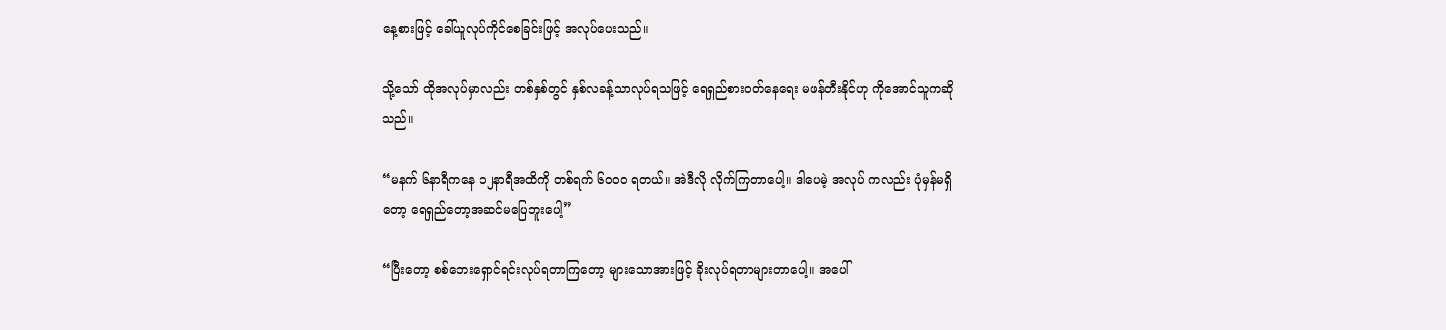နေ့စားဖြင့် ခေါ်ယူလုပ်ကိုင်စေခြင်းဖြင့် အလုပ်ပေးသည်။

သို့သော် ထိုအလုပ်မှာလည်း တစ်နှစ်တွင် နှစ်လခန့်သာလုပ်ရသဖြင့် ရေရှည်စားဝတ်နေရေး မဖန်တီးနိုင်ဟု ကိုအောင်သူကဆိုသည်။

“မနက် ၆နာရီကနေ ၁၂နာရီအထိကို တစ်ရက် ၆၀၀၀ ရတယ်။ အဲဒီလို လိုက်ကြတာပေါ့။ ဒါပေမဲ့ အလုပ် ကလည်း ပုံမှန်မရှိတော့ ရေရှည်တော့အဆင်မပြေဘူးပေါ့”

“ပြီးတော့ စစ်ဘေးရှောင်ရင်းလုပ်ရတာကြတော့ များသောအားဖြင့် ခိုးလုပ်ရတာများတာပေါ့။ အပေါ်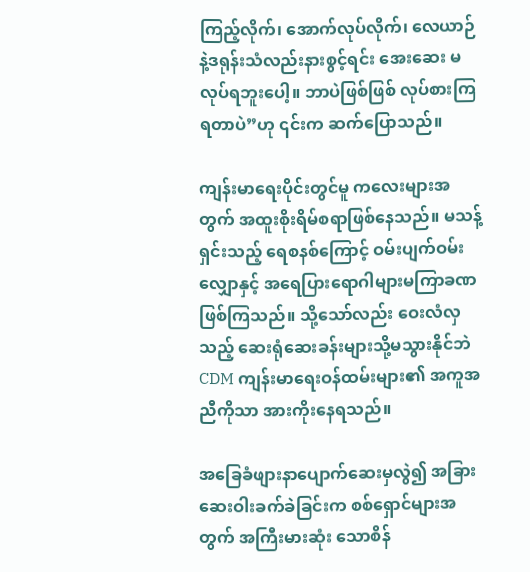ကြည့်လိုက်၊ အောက်လုပ်လိုက်၊ လေယာဉ်နဲ့ဒရုန်းသံလည်းနားစွင့်ရင်း အေးဆေး မလုပ်ရဘူးပေါ့။ ဘာပဲဖြစ်ဖြစ် လုပ်စားကြရတာပဲ”ဟု ၎င်းက ဆက်ပြောသည်။

ကျန်းမာရေးပိုင်းတွင်မူ ကလေးများအတွက် အထူးစိုးရိမ်စရာဖြစ်နေသည်။ မသန့်ရှင်းသည့် ရေစနစ်ကြောင့် ဝမ်းပျက်ဝမ်းလျှောနှင့် အရေပြားရောဂါများမကြာခဏဖြစ်ကြသည်။ သို့သော်လည်း ဝေးလံလှသည့် ဆေးရုံဆေးခန်းများသို့မသွားနိုင်ဘဲ CDM ကျန်းမာရေးဝန်ထမ်းများ၏ အကူအညီကိုသာ အားကိုးနေရသည်။

အခြေခံဖျားနာပျောက်ဆေးမှလွဲ၍ အခြားဆေးဝါးခက်ခဲခြင်းက စစ်ရှောင်များအတွက် အကြီးမားဆုံး သောစိန်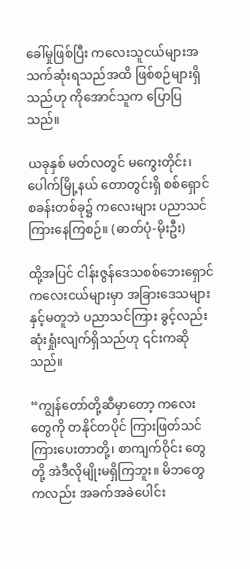ခေါ်မှုဖြစ်ပြီး ကလေးသူငယ်များအသက်ဆုံးရသည်အထိ ဖြစ်စဉ်များရှိသည်ဟု ကိုအောင်သူက ပြောပြသည်။

ယခုနှစ် မတ်လတွင် မကွေးတိုင်း၊ ပေါက်မြို့နယ် တောတွင်းရှိ စစ်ရှောင်စခန်းတစ်ခု၌ ကလေးများ ပညာသင်ကြားနေကြစဉ်။ (ဓာတ်ပုံ-မိုးဦး)

ထို့အပြင် ငါန်းဇွန်ဒေသစစ်ဘေးရှောင်ကလေးငယ်များမှာ အခြားဒေသများနှင့်မတူဘဲ ပညာသင်ကြား ခွင့်လည်းဆုံးရှုံးလျက်ရှိသည်ဟု ၎င်းကဆိုသည်။

“ကျွန်တော်တို့ဆီမှာတော့ ကလေးတွေကို တနိုင်တပိုင် ကြားဖြတ်သင်ကြားပေးတာတို့၊ စာကျက်ဝိုင်း တွေတို့ အဲဒီလိုမျိုးမရှိကြဘူး။ မိဘတွေကလည်း အခက်အခဲပေါင်း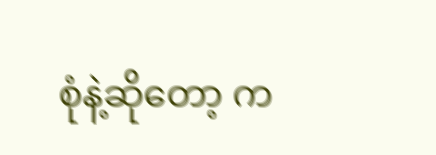စုံနဲ့ဆိုတော့ က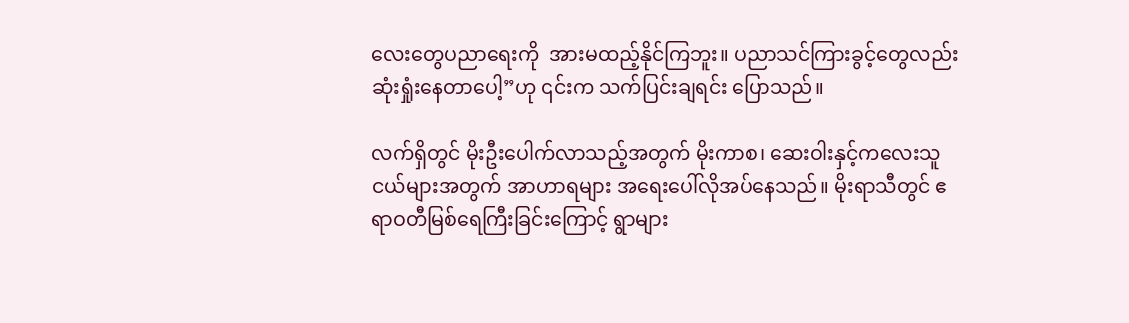လေးတွေပညာရေးကို  အားမထည့်နိုင်ကြဘူး။ ပညာသင်ကြားခွင့်တွေလည်းဆုံးရှုံးနေတာပေါ့”ဟု ၎င်းက သက်ပြင်းချရင်း ပြောသည်။

လက်ရှိတွင် မိုးဦးပေါက်လာသည့်အတွက် မိုးကာစ၊ ဆေးဝါးနှင့်ကလေးသူငယ်များအတွက် အာဟာရများ အရေးပေါ်လိုအပ်နေသည်။ မိုးရာသီတွင် ဧရာဝတီမြစ်ရေကြီးခြင်းကြောင့် ရွာများ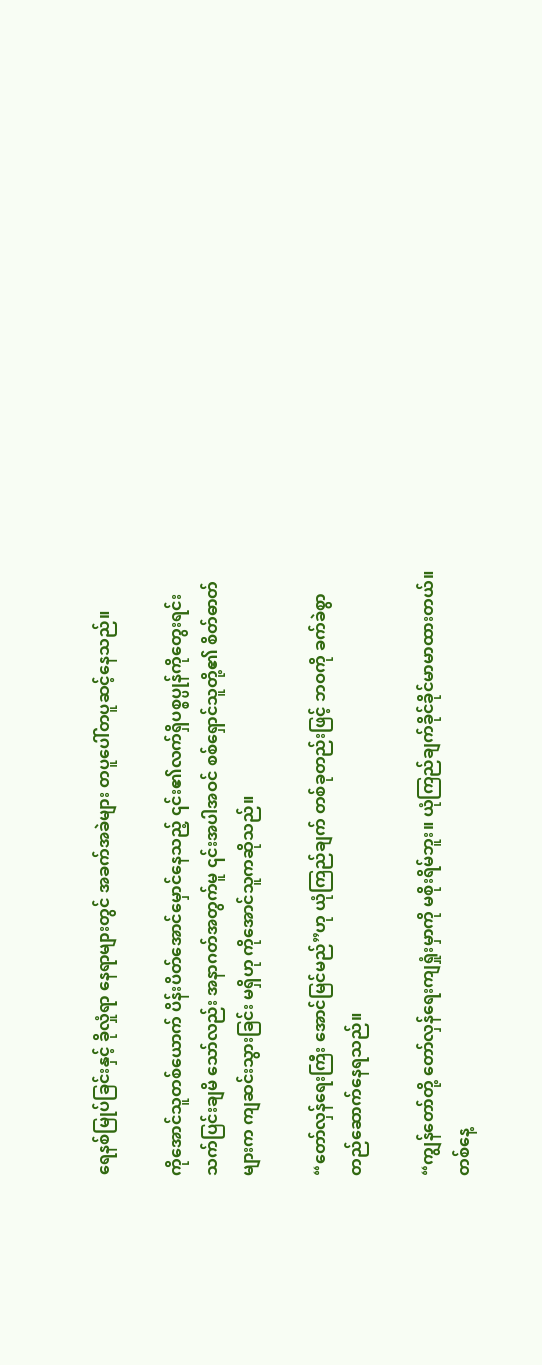ရေနစ်မြုပ်ခြင်းနှင့် ခိုလှုံရာ နေရာများတွင် အခက်အခဲများ တပူပေါ်တပူဆင့်နေသည်။

ကိုအောင်သူတစ်ယောက် ပိန်းပိတ်အောင်မှောင်နေသည့် ၎င်း၏လက်ရှိပစ္စပ္ပုန်ကိုတွေးရင်း သက်ပြင်းချမိ သော်လည်း အနာဂတ်အတွက်မူ ၎င်းအပါအဝင် စစ်ရှောင်သူတို့၏ စိတ်ဓာတ်များက ကျဆင်းသွားခြင်း မရှိဟု ကိုအောင်သူကဆိုသည်။

“တော်လှန်ရေးကြီး အောင်မြင်မည်”ဟု ယုံကြည်ချက် တစ်ခုတည်းဖြင့် ဘဝကို ခက်ခဲစွာ တည်ဆောက်နေရသည်။

“ကျွန်တော်တို့ တော်လှန်ရေးကျရှုံးမှာကို မစိုးရိမ်ဘူး။ ယုံကြည်ချက်ခိုင်ခိုင်မာမာထားတယ်။ တစ်နေ့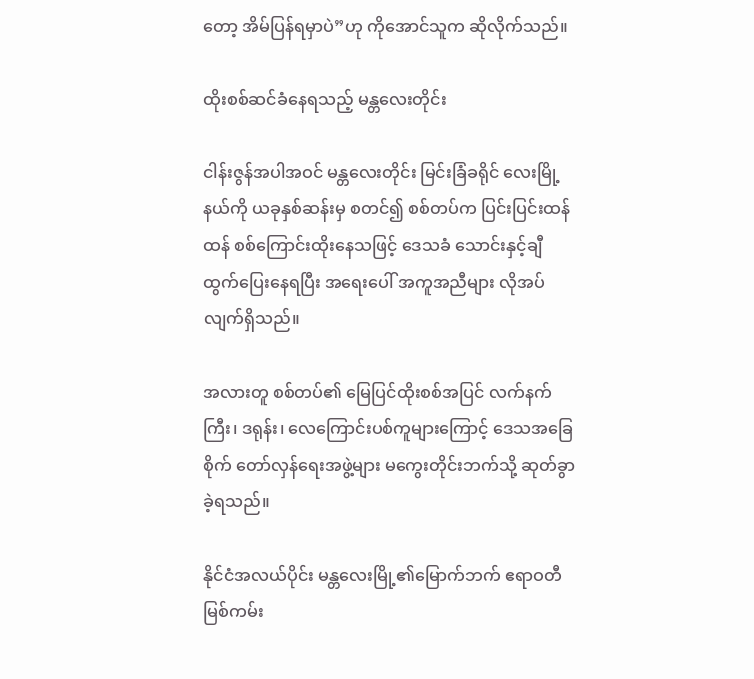တော့ အိမ်ပြန်ရမှာပဲ”ဟု ကိုအောင်သူက ဆိုလိုက်သည်။

ထိုးစစ်ဆင်ခံနေရသည့် မန္တလေးတိုင်း

ငါန်းဇွန်အပါအဝင် မန္တလေးတိုင်း မြင်းခြံခရိုင် လေးမြို့နယ်ကို ယခုနှစ်ဆန်းမှ စတင်၍ စစ်တပ်က ပြင်းပြင်းထန်ထန် စစ်ကြောင်းထိုးနေသဖြင့် ဒေသခံ သောင်းနှင့်ချီ ထွက်ပြေးနေရပြီး အရေးပေါ် အကူအညီများ လိုအပ်လျက်ရှိသည်။

အလားတူ စစ်တပ်၏ မြေပြင်ထိုးစစ်အပြင် လက်နက်ကြီး၊ ဒရုန်း၊ လေကြောင်းပစ်ကူများကြောင့် ဒေသအခြေစိုက် တော်လှန်ရေးအဖွဲ့များ မကွေးတိုင်းဘက်သို့ ဆုတ်ခွာခဲ့ရသည်။

နိုင်ငံအလယ်ပိုင်း မန္တလေးမြို့၏မြောက်ဘက် ဧရာဝတီမြစ်ကမ်း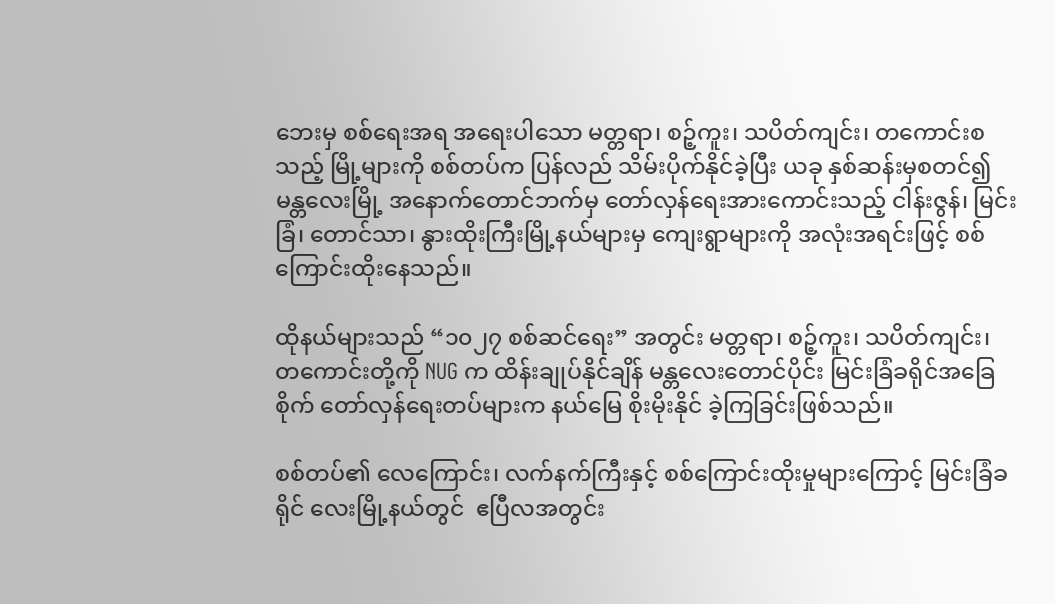ဘေးမှ စစ်ရေးအရ အရေးပါသော မတ္တရာ၊ စဉ့်ကူး၊ သပိတ်ကျင်း၊ တကောင်းစသည့် မြို့များကို စစ်တပ်က ပြန်လည် သိမ်းပိုက်နိုင်ခဲ့ပြီး ယခု နှစ်ဆန်းမှစတင်၍ မန္တလေးမြို့ အနောက်တောင်ဘက်မှ တော်လှန်ရေးအားကောင်းသည့် ငါန်းဇွန်၊ မြင်းခြံ၊ တောင်သာ၊ နွားထိုးကြီးမြို့နယ်များမှ ကျေးရွာများကို အလုံးအရင်းဖြင့် စစ်ကြောင်းထိုးနေသည်။

ထိုနယ်များသည် “၁၀၂၇ စစ်ဆင်ရေး” အတွင်း မတ္တရာ၊ စဉ့်ကူး၊ သပိတ်ကျင်း၊ တကောင်းတို့ကို NUG က ထိန်းချုပ်နိုင်ချိန် မန္တလေးတောင်ပိုင်း မြင်းခြံခရိုင်အခြေစိုက် တော်လှန်ရေးတပ်များက နယ်မြေ စိုးမိုးနိုင် ခဲ့ကြခြင်းဖြစ်သည်။

စစ်တပ်၏ လေကြောင်း၊ လက်နက်ကြီးနှင့် စစ်ကြောင်းထိုးမှုများကြောင့် မြင်းခြံခရိုင် လေးမြို့နယ်တွင်  ဧပြီလအတွင်း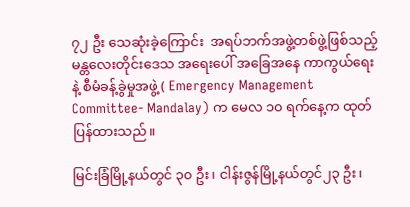၇၂ ဦး သေဆုံးခဲ့ကြောင်း  အရပ်ဘက်အဖွဲ့တစ်ဖွဲ့ဖြစ်သည့် မန္တလေးတိုင်းဒေသ အရေးပေါ် အခြေအနေ ကာကွယ်ရေးနဲ့ စီမံခန့်ခွဲမှုအဖွဲ့ ( Emergency Management Committee- Mandalay) က မေလ ၁၀ ရက်နေ့က ထုတ်ပြန်ထားသည်။

မြင်းခြံမြို့နယ်တွင် ၃၀ ဦး၊ ငါန်းဇွန်မြို့နယ်တွင်၂၃ ဦး၊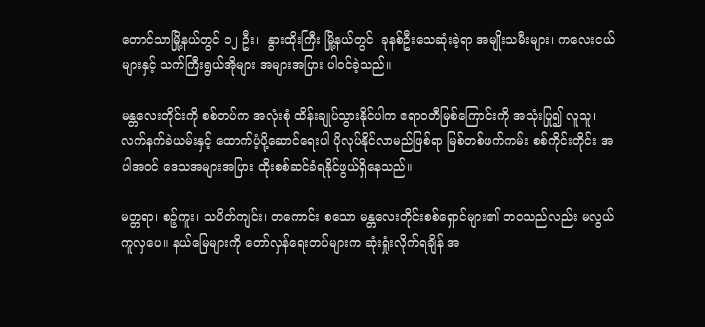တောင်သာမြို့နယ်တွင် ၁၂ ဦး၊  နွားထိုးကြီး မြို့နယ်တွင်  ခုနစ်ဦးသေဆုံးခဲ့ရာ အမျိုးသမီးများ၊ ကလေးငယ်များနှင့် သက်ကြီးရွယ်အိုများ အများအပြား ပါဝင်ခဲ့သည်။

မန္တလေးတိုင်းကို စစ်တပ်က အလုံးစုံ ထိန်းချုပ်သွားနိုင်ပါက ဧရာဝတီမြစ်ကြောင်းကို အသုံးပြု၍ လူသူ၊ လက်နက်ခဲယမ်းနှင့် ထောက်ပံ့ပို့ဆောင်ရေးပါ ပိုလုပ်နိုင်လာမည်ဖြစ်ရာ မြစ်တစ်ဖက်ကမ်း စစ်ကိုင်းတိုင်း အပါအဝင် ဒေသအများအပြား ထိုးစစ်ဆင်ခံရနိုင်ဖွယ်ရှိနေသည်။

မတ္တရာ၊ စဉ့်ကူး၊ သပိတ်ကျင်း၊ တကောင်း စသော မန္တလေးတိုင်းစစ်ရှောင်များ၏ ဘဝသည်လည်း မလွယ်ကူလှပေ။ နယ်မြေများကို တော်လှန်ရေးတပ်များက ဆုံးရှုံးလိုက်ရချိန် အ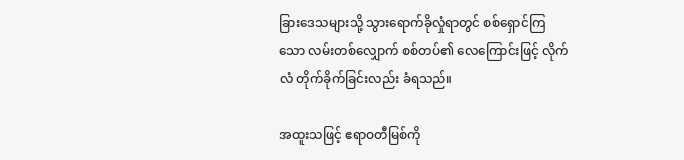ခြားဒေသများသို့ သွားရောက်ခိုလှုံရာတွင် စစ်ရှောင်ကြသော လမ်းတစ်လျှောက် စစ်တပ်၏ လေကြောင်းဖြင့် လိုက်လံ တိုက်ခိုက်ခြင်းလည်း ခံရသည်။

အထူးသဖြင့် ဧရာဝတီမြစ်ကို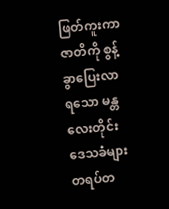ဖြတ်ကူးကာ ဇာတိကို စွန့်ခွာပြေးလာရသော မန္တလေးတိုင်းဒေသခံများ တရပ်တ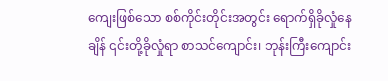ကျေးဖြစ်သော စစ်ကိုင်းတိုင်းအတွင်း ရောက်ရှိခိုလှုံနေချိန် ၎င်းတို့ခိုလှုံရာ စာသင်ကျောင်း၊ ဘုန်းကြီးကျောင်း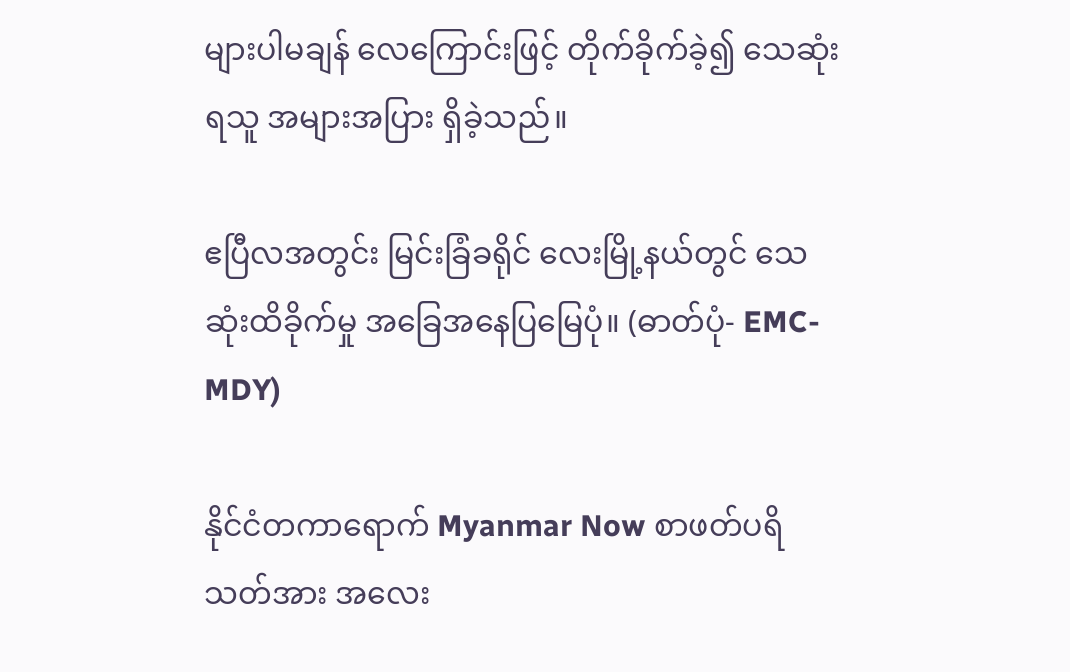များပါမချန် လေကြောင်းဖြင့် တိုက်ခိုက်ခဲ့၍ သေဆုံးရသူ အများအပြား ရှိခဲ့သည်။

ဧပြီလအတွင်း မြင်းခြံခရိုင် လေးမြို့နယ်တွင် သေဆုံးထိခိုက်မှု အခြေအနေပြမြေပုံ။ (ဓာတ်ပုံ- EMC-MDY)

နိုင်ငံတကာရောက် Myanmar Now စာဖတ်ပရိသတ်အား အလေး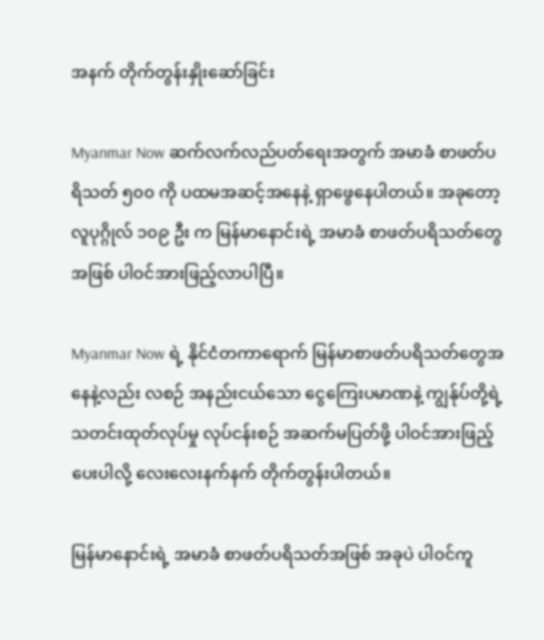အနက် တိုက်တွန်းနှိုးဆော်ခြင်း

Myanmar Now ဆက်လက်လည်ပတ်ရေးအတွက် အမာခံ စာဖတ်ပရိသတ် ၅၀၀ ကို ပထမအဆင့်အနေနဲ့ ရှာဖွေနေပါတယ်။ အခုတော့ လူပုဂ္ဂိုလ် ၁၀၉ ဦး က မြန်မာနောင်းရဲ့ အမာခံ စာဖတ်ပရိသတ်တွေ အဖြစ် ပါဝင်အားဖြည့်လာပါပြီ။

Myanmar Now ရဲ့ နိုင်ငံတကာရောက် မြန်မာစာဖတ်ပရိသတ်တွေအနေနဲ့လည်း လစဉ် အနည်းငယ်သော ငွေကြေးပမာဏနဲ့ ကျွန်ုပ်တို့ရဲ့ သတင်းထုတ်လုပ်မှု လုပ်ငန်းစဉ် အဆက်မပြတ်ဖို့ ပါဝင်အားဖြည့်ပေးပါလို့ လေးလေးနက်နက် တိုက်တွန်းပါတယ်။

မြန်မာနောင်းရဲ့ အမာခံ စာဖတ်ပရိသတ်အဖြစ် အခုပဲ ပါဝင်ကူ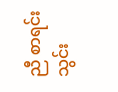ညီ စာရင်းသွင်း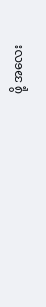ဖို့ အလေး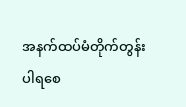အနက်ထပ်မံတိုက်တွန်း ပါရစေ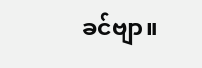ခင်ဗျာ။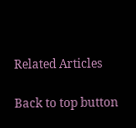Related Articles

Back to top button